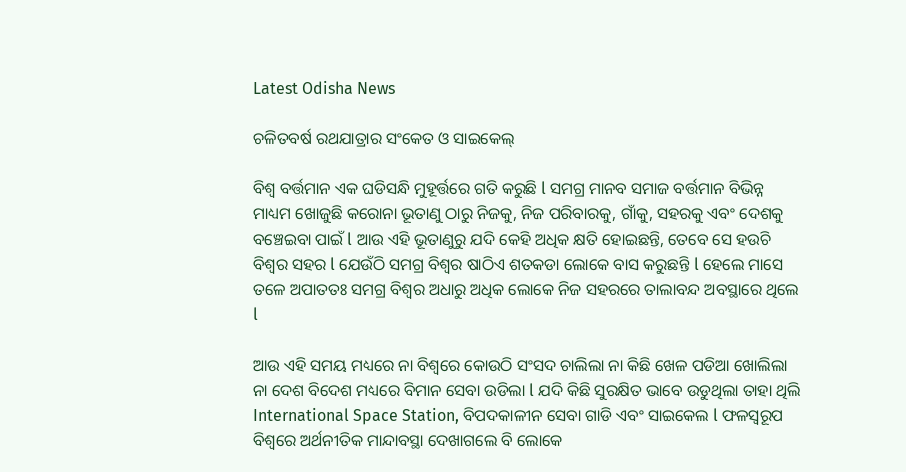Latest Odisha News

ଚଳିତବର୍ଷ ରଥଯାତ୍ରାର ସଂକେତ ଓ ସାଇକେଲ୍

ବିଶ୍ଵ ବର୍ତ୍ତମାନ ଏକ ଘଡିସନ୍ଧି ମୁହୂର୍ତ୍ତରେ ଗତି କରୁଛି l ସମଗ୍ର ମାନବ ସମାଜ ବର୍ତ୍ତମାନ ବିଭିନ୍ନ ମାଧ୍ୟମ ଖୋଜୁଛି କରୋନା ଭୂତାଣୁ ଠାରୁ ନିଜକୁ, ନିଜ ପରିବାରକୁ, ଗାଁକୁ, ସହରକୁ ଏବଂ ଦେଶକୁ ବଞ୍ଚେଇବା ପାଇଁ l ଆଉ ଏହି ଭୂତାଣୁରୁ ଯଦି କେହି ଅଧିକ କ୍ଷତି ହୋଇଛନ୍ତି, ତେବେ ସେ ହଉଚି ବିଶ୍ଵର ସହର l ଯେଉଁଠି ସମଗ୍ର ବିଶ୍ଵର ଷାଠିଏ ଶତକଡା ଲୋକେ ବାସ କରୁଛନ୍ତି l ହେଲେ ମାସେ ତଳେ ଅପାତତଃ ସମଗ୍ର ବିଶ୍ବର ଅଧାରୁ ଅଧିକ ଲୋକେ ନିଜ ସହରରେ ତାଲାବନ୍ଦ ଅବସ୍ଥାରେ ଥିଲେ l

ଆଉ ଏହି ସମୟ ମଧ୍ୟରେ ନା ବିଶ୍ୱରେ କୋଉଠି ସଂସଦ ଚାଲିଲା ନା କିଛି ଖେଳ ପଡିଆ ଖୋଲିଲା ନା ଦେଶ ବିଦେଶ ମଧ୍ୟରେ ବିମାନ ସେବା ଉଡିଲା l ଯଦି କିଛି ସୁରକ୍ଷିତ ଭାବେ ଉଡୁଥିଲା ତାହା ଥିଲି International Space Station, ବିପଦକାଳୀନ ସେବା ଗାଡି ଏବଂ ସାଇକେଲ l ଫଳସ୍ୱରୂପ ବିଶ୍ୱରେ ଅର୍ଥନୀତିକ ମାନ୍ଦାବସ୍ଥା ଦେଖାଗଲେ ବି ଲୋକେ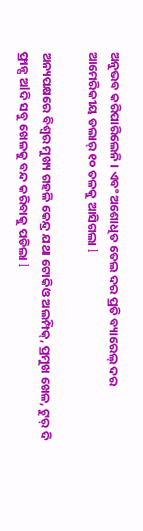ଅନୁଭବ କରିପାରିଲେନି । ଏବଂ ଅଶୋଧିତ ତେଲ ଦର ପ୍ରତି ବ୍ୟାରେଲ୍ ଦର ଆମେରିକୀୟ ଡଲାର୍ ୧୦ ତଳକୁ ଆସିଗଲା l

ଅନ୍ୟପକ୍ଷରେ ବିଶ୍ଵର ମୁଖ୍ୟ ଗହଳି କେନ୍ଦ୍ର ଯଥା ଟୋକିଓ ଅଲମ୍ପିକ୍, ପ୍ରମୁଖ ଖେଳ, ଟୁର୍ ଦି ଫ୍ରାନ୍ସ ଅlଦି ସବୁ ଖେଳକୁ ବନ୍ଦ କରିବାକୁ ପଡିଲା l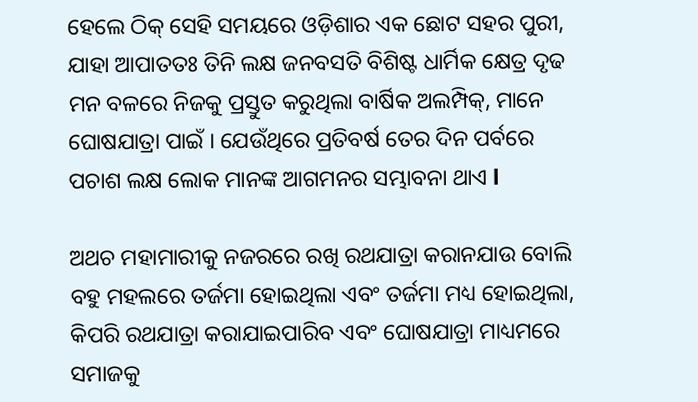ହେଲେ ଠିକ୍ ସେହି ସମୟରେ ଓଡ଼ିଶାର ଏକ ଛୋଟ ସହର ପୁରୀ, ଯାହା ଆପାତତଃ ତିନି ଲକ୍ଷ ଜନବସତି ବିଶିଷ୍ଟ ଧାର୍ମିକ କ୍ଷେତ୍ର ଦୃଢ ମନ ବଳରେ ନିଜକୁ ପ୍ରସ୍ତୁତ କରୁଥିଲା ବାର୍ଷିକ ଅଲମ୍ପିକ୍, ମାନେ ଘୋଷଯାତ୍ରା ପାଇଁ । ଯେଉଁଥିରେ ପ୍ରତିବର୍ଷ ତେର ଦିନ ପର୍ବରେ ପଚାଶ ଲକ୍ଷ ଲୋକ ମାନଙ୍କ ଆଗମନର ସମ୍ଭାବନା ଥାଏ l

ଅଥଚ ମହାମାରୀକୁ ନଜରରେ ରଖି ରଥଯାତ୍ରା କରାନଯାଉ ବୋଲି ବହୁ ମହଲରେ ତର୍ଜମା ହୋଇଥିଲା ଏବଂ ତର୍ଜମା ମଧ୍ୟ ହୋଇଥିଲା, କିପରି ରଥଯାତ୍ରା କରାଯାଇପାରିବ ଏବଂ ଘୋଷଯାତ୍ରା ମାଧ୍ୟମରେ ସମାଜକୁ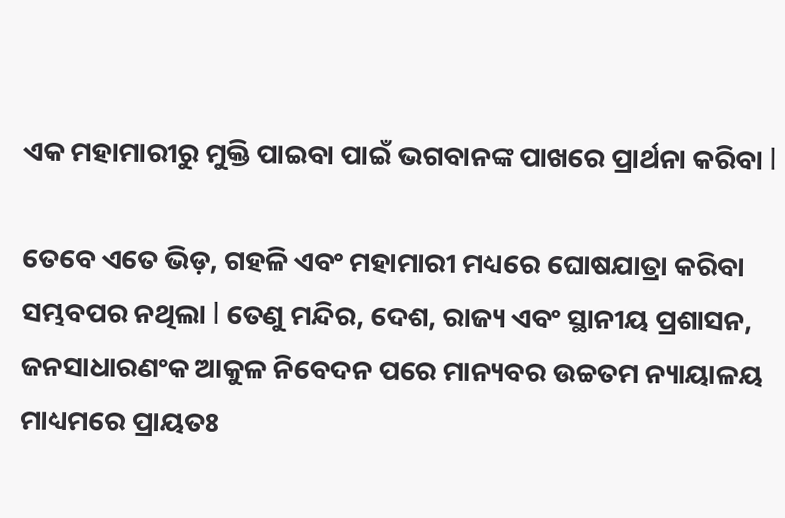ଏକ ମହାମାରୀରୁ ମୁକ୍ତି ପାଇବା ପାଇଁ ଭଗବାନଙ୍କ ପାଖରେ ପ୍ରାର୍ଥନା କରିବା l

ତେବେ ଏତେ ଭିଡ଼, ଗହଳି ଏବଂ ମହାମାରୀ ମଧ୍ୟରେ ଘୋଷଯାତ୍ରା କରିବା ସମ୍ଭବପର ନଥିଲା l ତେଣୁ ମନ୍ଦିର, ଦେଶ, ରାଜ୍ୟ ଏବଂ ସ୍ଥାନୀୟ ପ୍ରଶାସନ, ଜନସାଧାରଣଂକ ଆକୁଳ ନିବେଦନ ପରେ ମାନ୍ୟବର ଉଚ୍ଚତମ ନ୍ୟାୟାଳୟ ମାଧ୍ୟମରେ ପ୍ରାୟତଃ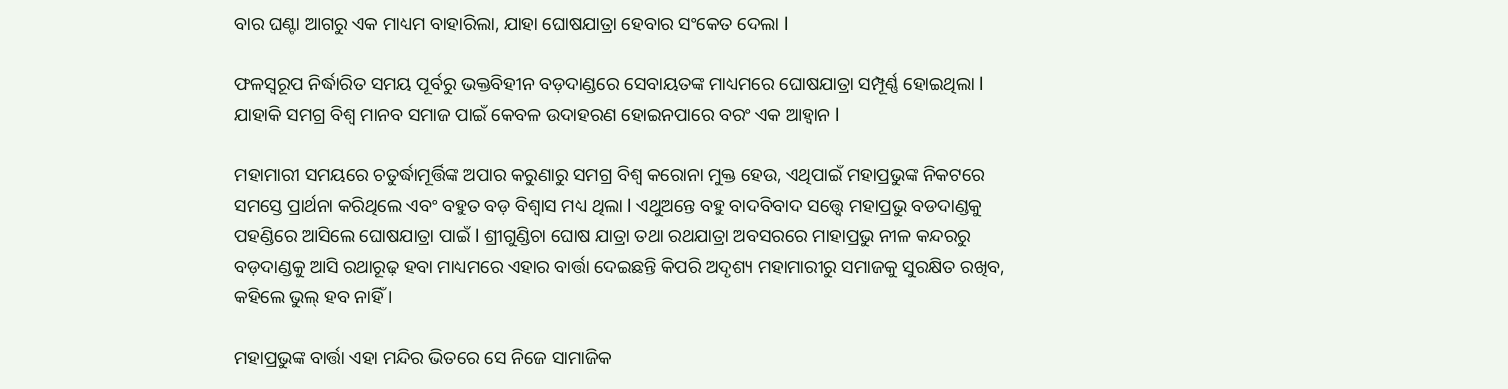ବାର ଘଣ୍ଟା ଆଗରୁ ଏକ ମାଧ୍ୟମ ବାହାରିଲା, ଯାହା ଘୋଷଯାତ୍ରା ହେବାର ସଂକେତ ଦେଲା l

ଫଳସ୍ୱରୂପ ନିର୍ଦ୍ଧାରିତ ସମୟ ପୂର୍ବରୁ ଭକ୍ତବିହୀନ ବଡ଼ଦାଣ୍ଡରେ ସେବାୟତଙ୍କ ମାଧ୍ୟମରେ ଘୋଷଯାତ୍ରା ସମ୍ପୂର୍ଣ୍ଣ ହୋଇଥିଲା l ଯାହାକି ସମଗ୍ର ବିଶ୍ୱ ମାନବ ସମାଜ ପାଇଁ କେବଳ ଉଦାହରଣ ହୋଇନପାରେ ବରଂ ଏକ ଆହ୍ୱାନ l

ମହାମାରୀ ସମୟରେ ଚତୁର୍ଦ୍ଧାମୂର୍ତ୍ତିଙ୍କ ଅପାର କରୁଣାରୁ ସମଗ୍ର ବିଶ୍ୱ କରୋନା ମୁକ୍ତ ହେଉ, ଏଥିପାଇଁ ମହାପ୍ରଭୁଙ୍କ ନିକଟରେ ସମସ୍ତେ ପ୍ରାର୍ଥନା କରିଥିଲେ ଏବଂ ବହୁତ ବଡ଼ ବିଶ୍ୱାସ ମଧ୍ୟ ଥିଲା l ଏଥୁଅନ୍ତେ ବହୁ ବାଦବିବାଦ ସତ୍ତ୍ୱେ ମହାପ୍ରଭୁ ବଡଦାଣ୍ଡକୁ ପହଣ୍ଡିରେ ଆସିଲେ ଘୋଷଯାତ୍ରା ପାଇଁ l ଶ୍ରୀଗୁଣ୍ଡିଚା ଘୋଷ ଯାତ୍ରା ତଥା ରଥଯାତ୍ରା ଅବସରରେ ମାହାପ୍ରଭୁ ନୀଳ କନ୍ଦରରୁ ବଡ଼ଦାଣ୍ଡକୁ ଆସି ରଥାରୂଢ଼ ହବା ମାଧ୍ୟମରେ ଏହାର ବାର୍ତ୍ତା ଦେଇଛନ୍ତି କିପରି ଅଦୃଶ୍ୟ ମହାମାରୀରୁ ସମାଜକୁ ସୁରକ୍ଷିତ ରଖିବ, କହିଲେ ଭୁଲ୍ ହବ ନାହିଁ ।

ମହାପ୍ରଭୁଙ୍କ ବାର୍ତ୍ତା ଏହା ମନ୍ଦିର ଭିତରେ ସେ ନିଜେ ସାମାଜିକ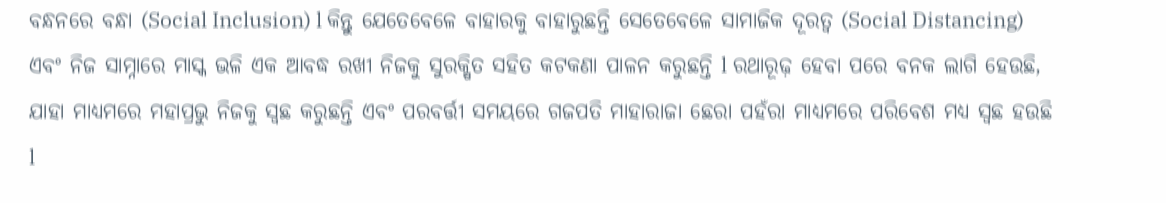ବନ୍ଧନରେ ବନ୍ଧା (Social Inclusion) l କିନ୍ତୁ ଯେତେବେଳେ ବାହାରକୁ ବାହାରୁଛନ୍ତି ସେତେବେଳେ ସାମାଜିକ ଦୂରତ୍ୱ (Social Distancing) ଏବଂ ନିଜ ସାମ୍ନାରେ ମାସ୍କ ଭଳି ଏକ ଆବଦ୍ଧ ରଖୀ ନିଜକୁ ସୁରକ୍ଷିତ ସହିତ କଟକଣା ପାଳନ କରୁଛନ୍ତି l ରଥାରୂଢ଼ ହେବା ପରେ ବନକ ଲାଗି ହେଉଛି, ଯାହା ମାଧ୍ୟମରେ ମହାପ୍ରଭୁ ନିଜକୁ ସ୍ବଛ କରୁଛନ୍ତି ଏବଂ ପରବର୍ତ୍ତୀ ସମୟରେ ଗଜପତି ମାହାରାଜା ଛେରା ପହଁରା ମାଧ୍ୟମରେ ପରିବେଶ ମଧ୍ୟ ସ୍ବଛ ହଉଛି l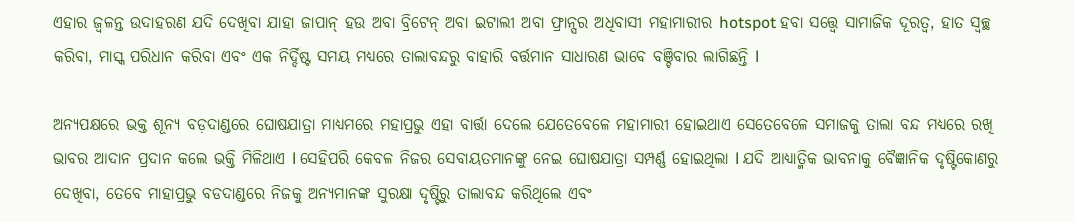ଏହାର ଜ୍ୱଳନ୍ତ ଉଦାହରଣ ଯଦି ଦେଖିବା ଯାହା ଜାପାନ୍ ହଉ ଅବା ବ୍ରିଟେନ୍ ଅବା ଇଟାଲୀ ଅବା ଫ୍ରାନ୍ସର ଅଧିବାସୀ ମହାମାରୀର hotspot ହବା ସତ୍ତ୍ୱେ ସାମାଜିକ ଦୂରତ୍ୱ, ହାତ ସ୍ୱଚ୍ଛ କରିବା, ମାସ୍କ ପରିଧାନ କରିବା ଏବଂ ଏକ ନିର୍ଦ୍ଦିଷ୍ଟ ସମୟ ମଧ୍ୟରେ ତାଲାବନ୍ଦରୁ ବାହାରି ବର୍ତ୍ତମାନ ସାଧାରଣ ଭାବେ ବଞ୍ଚିବାର ଲାଗିଛନ୍ତି l

ଅନ୍ୟପକ୍ଷରେ ଭକ୍ତ ଶୂନ୍ୟ ବଡ଼ଦାଣ୍ଡରେ ଘୋଷଯାତ୍ରା ମାଧ୍ୟମରେ ମହାପ୍ରଭୁ ଏହା ବାର୍ତ୍ତା ଦେଲେ ଯେତେବେଳେ ମହାମାରୀ ହୋଇଥାଏ ସେତେବେଳେ ସମାଜକୁ ତାଲା ବନ୍ଦ ମଧ୍ୟରେ ରଖି ଭାବର ଆଦାନ ପ୍ରଦାନ କଲେ ଭକ୍ତି ମିଳିଥାଏ l ସେହିପରି କେବଳ ନିଜର ସେବାୟତମାନଙ୍କୁ ନେଇ ଘୋଷଯାତ୍ରା ସମ୍ପର୍ଣ୍ଣ ହୋଇଥିଲା l ଯଦି ଆଧ୍ୟାତ୍ମିକ ଭାବନାକୁ ବୈଜ୍ଞାନିକ ଦୃଷ୍ଟିକୋଣରୁ ଦେଖିବା, ତେବେ ମାହାପ୍ରଭୁ ବଡଦାଣ୍ଡରେ ନିଜକୁ ଅନ୍ୟମାନଙ୍କ ସୁରକ୍ଷା ଦୃଷ୍ଟିରୁ ତାଲାବନ୍ଦ କରିଥିଲେ ଏବଂ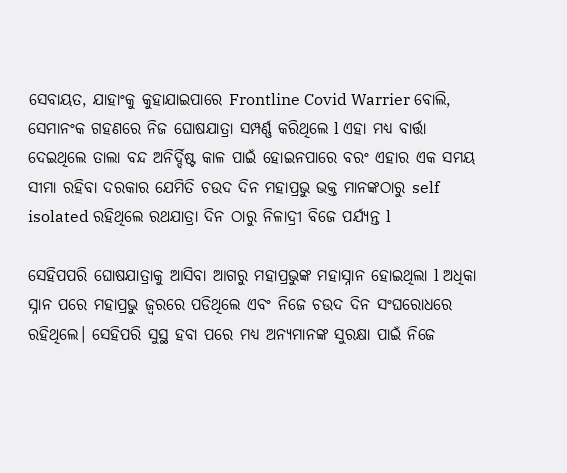ସେବାୟତ, ଯାହାଂକୁ କୁହାଯାଇପାରେ Frontline Covid Warrier ବୋଲି, ସେମାନଂକ ଗହଣରେ ନିଜ ଘୋଷଯାତ୍ରା ସମ୍ପର୍ଣ୍ଣ କରିଥିଲେ l ଏହା ମଧ୍ୟ ବାର୍ତ୍ତା ଦେଇଥିଲେ ତାଲା ବନ୍ଦ ଅନିର୍ଦ୍ଦିଷ୍ଟ କାଳ ପାଇଁ ହୋଇନପାରେ ବରଂ ଏହାର ଏକ ସମୟ ସୀମା ରହିବା ଦରକାର ଯେମିତି ଚଉଦ ଦିନ ମହାପ୍ରଭୁ ଭକ୍ତ ମାନଙ୍କଠାରୁ self isolated ରହିଥିଲେ ରଥଯାତ୍ରା ଦିନ ଠାରୁ ନିଳାଦ୍ରୀ ବିଜେ ପର୍ଯ୍ୟନ୍ତ l

ସେହିପପରି ଘୋଷଯାତ୍ରାକୁ ଆସିବା ଆଗରୁ ମହାପ୍ରଭୁଙ୍କ ମହାସ୍ନାନ ହୋଇଥିଲା l ଅଧିକା ସ୍ନାନ ପରେ ମହାପ୍ରଭୁ ଜ୍ବରରେ ପଡିଥିଲେ ଏବଂ ନିଜେ ଚଉଦ ଦିନ ସଂଘରୋଧରେ ରହିଥିଲେ। ସେହିପରି ସୁସ୍ଥ ହବା ପରେ ମଧ୍ୟ ଅନ୍ୟମାନଙ୍କ ସୁରକ୍ଷା ପାଇଁ ନିଜେ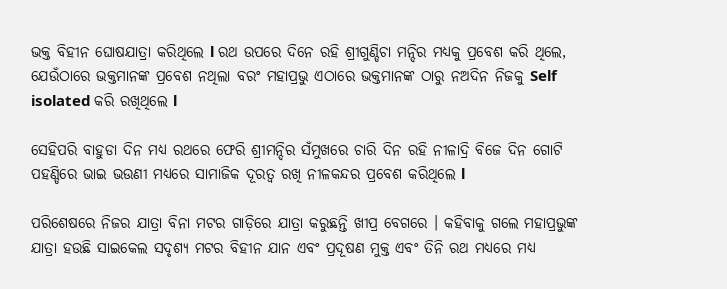ଭକ୍ତ ବିହୀନ ଘୋଷଯାତ୍ରା କରିଥିଲେ l ରଥ ଉପରେ ଦିନେ ରହି ଶ୍ରୀଗୁଣ୍ଡିଚା ମନ୍ଦିର ମଧ୍ୟକୁ ପ୍ରବେଶ କରି ଥିଲେ, ଯେଉଁଠାରେ ଭକ୍ତମାନଙ୍କ ପ୍ରବେଶ ନଥିଲା ବରଂ ମହାପ୍ରଭୁ ଏଠାରେ ଭକ୍ତମାନଙ୍କ ଠାରୁ ନଅଦିନ ନିଜକୁ Self isolated କରି ରଖିଥିଲେ l

ସେହିପରି ବାହୁଡା ଦିନ ମଧ୍ୟ ରଥରେ ଫେରି ଶ୍ରୀମନ୍ଦିର ସଁମୁଖରେ ଚାରି ଦିନ ରହି ନୀଳାଦ୍ରି ବିଜେ ଦିନ ଗୋଟି ପହଣ୍ଡିରେ ଭାଇ ଭଉଣୀ ମଧ୍ୟରେ ସାମାଜିକ ଦୂରତ୍ୱ ରଖି ନୀଳକନ୍ଦର ପ୍ରବେଶ କରିଥିଲେ l

ପରିଶେଷରେ ନିଜର ଯାତ୍ରା ବିନା ମଟର ଗାଡ଼ିରେ ଯାତ୍ରା କରୁଛନ୍ତି ଖୀପ୍ର ବେଗରେ । କହିବାକୁ ଗଲେ ମହାପ୍ରଭୁଙ୍କ ଯାତ୍ରା ହଉଛି ସାଇକେଲ ସଦୃଶ୍ୟ ମଟର ବିହୀନ ଯାନ ଏବଂ ପ୍ରଦୂଷଣ ମୁକ୍ତ ଏବଂ ତିନି ରଥ ମଧ୍ୟରେ ମଧ୍ୟ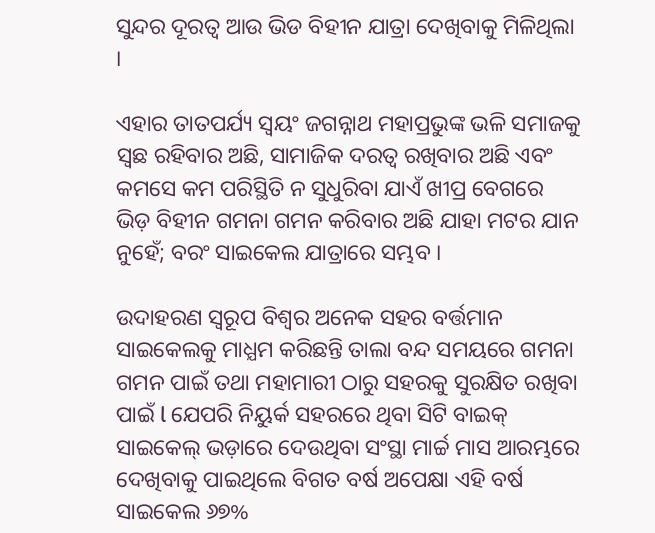ସୁନ୍ଦର ଦୂରତ୍ୱ ଆଉ ଭିଡ ବିହୀନ ଯାତ୍ରା ଦେଖିବାକୁ ମିଳିଥିଲା ।

ଏହାର ତାତପର୍ଯ୍ୟ ସ୍ୱୟଂ ଜଗନ୍ନାଥ ମହାପ୍ରଭୁଙ୍କ ଭଳି ସମାଜକୁ ସ୍ବଛ ରହିବାର ଅଛି, ସାମାଜିକ ଦରତ୍ୱ ରଖିବାର ଅଛି ଏବଂ କମସେ କମ ପରିସ୍ଥିତି ନ ସୁଧୁରିବା ଯାଏଁ ଖୀପ୍ର ବେଗରେ ଭିଡ଼ ବିହୀନ ଗମନା ଗମନ କରିବାର ଅଛି ଯାହା ମଟର ଯାନ ନୁହେଁ; ବରଂ ସାଇକେଲ ଯାତ୍ରାରେ ସମ୍ଭବ ।

ଉଦାହରଣ ସ୍ୱରୂପ ବିଶ୍ଵର ଅନେକ ସହର ବର୍ତ୍ତମାନ ସାଇକେଲକୁ ମାଧ୍ଯମ କରିଛନ୍ତି ତାଲା ବନ୍ଦ ସମୟରେ ଗମନା ଗମନ ପାଇଁ ତଥା ମହାମାରୀ ଠାରୁ ସହରକୁ ସୁରକ୍ଷିତ ରଖିବା ପାଇଁ l ଯେପରି ନିୟୁର୍କ ସହରରେ ଥିବା ସିଟି ବାଇକ୍ ସାଇକେଲ୍ ଭଡ଼ାରେ ଦେଉଥିବା ସଂସ୍ଥା ମାର୍ଚ୍ଚ ମାସ ଆରମ୍ଭରେ ଦେଖିବାକୁ ପାଇଥିଲେ ବିଗତ ବର୍ଷ ଅପେକ୍ଷା ଏହି ବର୍ଷ ସାଇକେଲ ୬୭%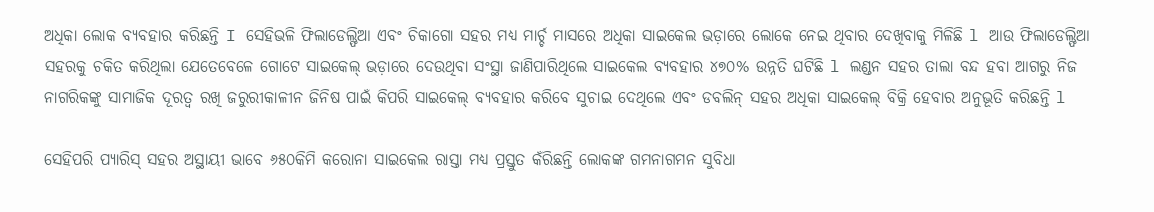ଅଧିକା ଲୋକ ବ୍ୟବହାର କରିଛନ୍ତି I ସେହିଭଳି ଫିଲାଡେଲ୍ଫିଆ ଏବଂ ଚିକାଗୋ ସହର ମଧ୍ଯ ମାର୍ଚ୍ଚ ମାସରେ ଅଧିକା ସାଇକେଲ ଭଡ଼ାରେ ଲୋକେ ନେଇ ଥିବାର ଦେଖିବାକୁ ମିଳିଛି l ଆଉ ଫିଲାଡେଲ୍ଫିଆ ସହରକୁ ଚକିତ କରିଥିଲା ଯେତେବେଳେ ଗୋଟେ ସାଇକେଲ୍ ଭଡ଼ାରେ ଦେଉଥିବା ସଂସ୍ଥା ଜାଣିପାରିଥିଲେ ସାଇକେଲ ବ୍ୟବହାର ୪୭୦% ଉନ୍ନତି ଘଟିଛି l ଲଣ୍ଡନ ସହର ତାଲା ବନ୍ଦ ହବା ଆଗରୁ ନିଜ ନାଗରିକଙ୍କୁ ସାମାଜିକ ଦୂରତ୍ବ ରଖି ଜରୁରୀକାଳୀନ ଜିନିଷ ପାଇଁ କିପରି ସାଇକେଲ୍ ବ୍ୟବହାର କରିବେ ସୁଚାଇ ଦେଥିଲେ ଏବଂ ଡବଲିନ୍ ସହର ଅଧିକା ସାଇକେଲ୍ ବିକ୍ରି ହେବାର ଅନୁଭୂତି କରିଛନ୍ତି l

ସେହିପରି ପ୍ୟାରିସ୍ ସହର ଅସ୍ଥାୟୀ ଭାବେ ୬୫୦କିମି କରୋନା ସାଇକେଲ ରାସ୍ତା ମଧ୍ୟ ପ୍ରସ୍ତୁତ କଁରିଛନ୍ତି ଲୋକଙ୍କ ଗମନାଗମନ ସୁବିଧା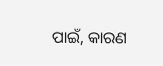ପାଇଁ, କାରଣ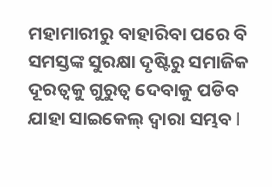ମହାମାରୀରୁ ବାହାରିବା ପରେ ବି ସମସ୍ତଙ୍କ ସୁରକ୍ଷା ଦୃଷ୍ଟିରୁ ସମାଜିକ ଦୂରତ୍ବକୁ ଗୁରୁତ୍ବ ଦେବାକୁ ପଡିବ ଯାହା ସାଇକେଲ୍ ଦ୍ୱାରା ସମ୍ଭବ l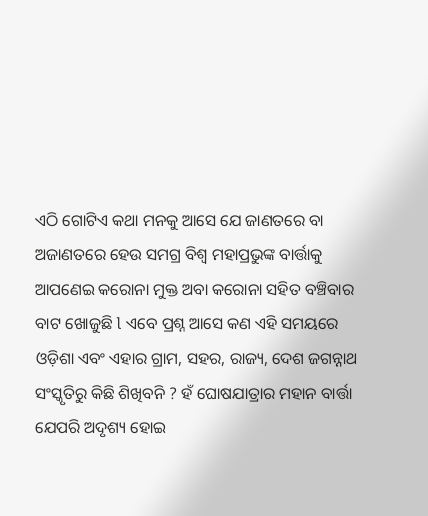ଏଠି ଗୋଟିଏ କଥା ମନକୁ ଆସେ ଯେ ଜାଣତରେ ବା ଅଜାଣତରେ ହେଉ ସମଗ୍ର ବିଶ୍ୱ ମହାପ୍ରଭୁଙ୍କ ବାର୍ତ୍ତାକୁ ଆପଣେଇ କରୋନା ମୁକ୍ତ ଅବା କରୋନା ସହିତ ବଞ୍ଚିବାର ବାଟ ଖୋଜୁଛି l ଏବେ ପ୍ରଶ୍ନ ଆସେ କଣ ଏହି ସମୟରେ ଓଡ଼ିଶା ଏବଂ ଏହାର ଗ୍ରାମ, ସହର, ରାଜ୍ୟ, ଦେଶ ଜଗନ୍ନାଥ ସଂସ୍କୃତିରୁ କିଛି ଶିଖିବନି ? ହଁ ଘୋଷଯାତ୍ରାର ମହାନ ବାର୍ତ୍ତା ଯେପରି ଅଦୃଶ୍ୟ ହୋଇ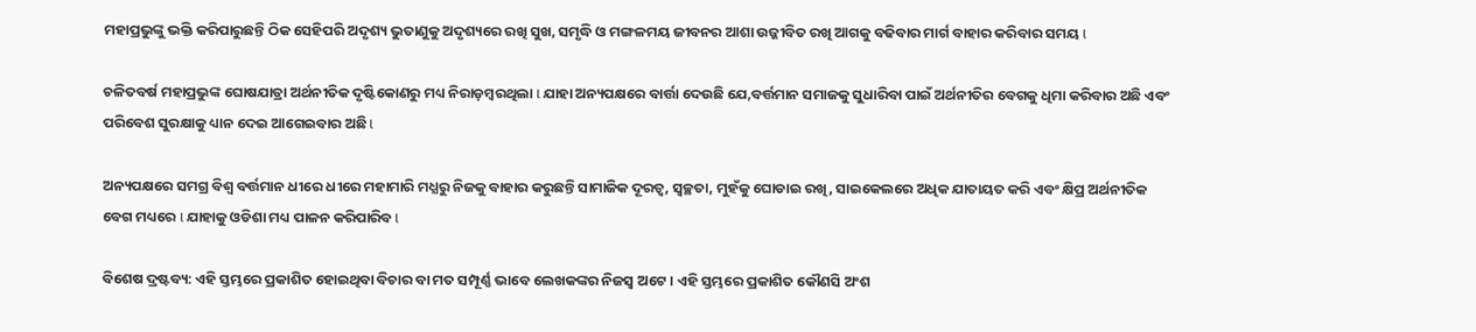ମହାପ୍ରଭୁଙ୍କୁ ଭକ୍ତି କରିପାରୁଛନ୍ତି ଠିକ ସେହିପରି ଅଦୃଶ୍ୟ ଭୁତାଣୁକୁ ଅଦୃଶ୍ୟରେ ରଖି ସୁଖ, ସମୃଦ୍ଧି ଓ ମଙ୍ଗଳମୟ ଜୀବନର ଆଶା ଉଜ୍ଜୀବିତ ରଖି ଆଗକୁ ବଢିବାର ମାର୍ଗ ବାହାର କରିବାର ସମୟ l

ଚଳିତବର୍ଷ ମହାପ୍ରଭୁଙ୍କ ଘୋଷଯାତ୍ରା ଅର୍ଥନୀତିକ ଦୃଷ୍ଟିକୋଣରୁ ମଧ୍ୟ ନିରାଡ଼ମ୍ବରଥିଲା l ଯାହା ଅନ୍ୟପକ୍ଷରେ ବାର୍ତ୍ତା ଦେଉଛି ଯେ,ବର୍ତ୍ତମାନ ସମାଜକୁ ସୁଧାରିବା ପାଇଁ ଅର୍ଥନୀତିର ବେଗକୁ ଧିମା କରିବାର ଅଛି ଏବଂ ପରିବେଶ ସୁରକ୍ଷାକୁ ଧ୍ୟାନ ଦେଇ ଆଗେଇବାର ଅଛି l

ଅନ୍ୟପକ୍ଷରେ ସମଗ୍ର ବିଶ୍ୱ ବର୍ତ୍ତମାନ ଧୀରେ ଧୀରେ ମହାମାରି ମଧ୍ଯରୁ ନିଜକୁ ବାହାର କରୁଛନ୍ତି ସାମାଜିକ ଦୂରତ୍ୱ, ସ୍ୱଚ୍ଛତା, ମୁହଁକୁ ଘୋଡାଇ ରଖି, ସାଇକେଲରେ ଅଧିକ ଯାତାୟତ କରି ଏବଂ କ୍ଷିପ୍ର ଅର୍ଥନୀତିକ ବେଗ ମଧ୍ୟରେ l ଯାହାକୁ ଓଡିଶା ମଧ୍ୟ ପାଳନ କରିପାରିବ l

ବିଶେଷ ଦ୍ରଷ୍ଟବ୍ୟ: ଏହି ସ୍ତମ୍ଭରେ ପ୍ରକାଶିତ ହୋଇଥିବା ବିଚାର ବା ମତ ସମ୍ପୂର୍ଣ୍ଣ ଭାବେ ଲେଖକଙ୍କର ନିଜସ୍ୱ ଅଟେ । ଏହି ସ୍ତମ୍ଭରେ ପ୍ରକାଶିତ କୌଣସି ଅଂଶ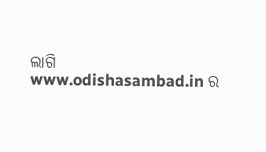ଲାଗି www.odishasambad.in ର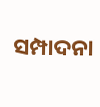ସମ୍ପାଦନା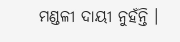ମଣ୍ଡଳୀ ଦାୟୀ ନୁହଁନ୍ତି ।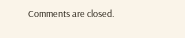Comments are closed.